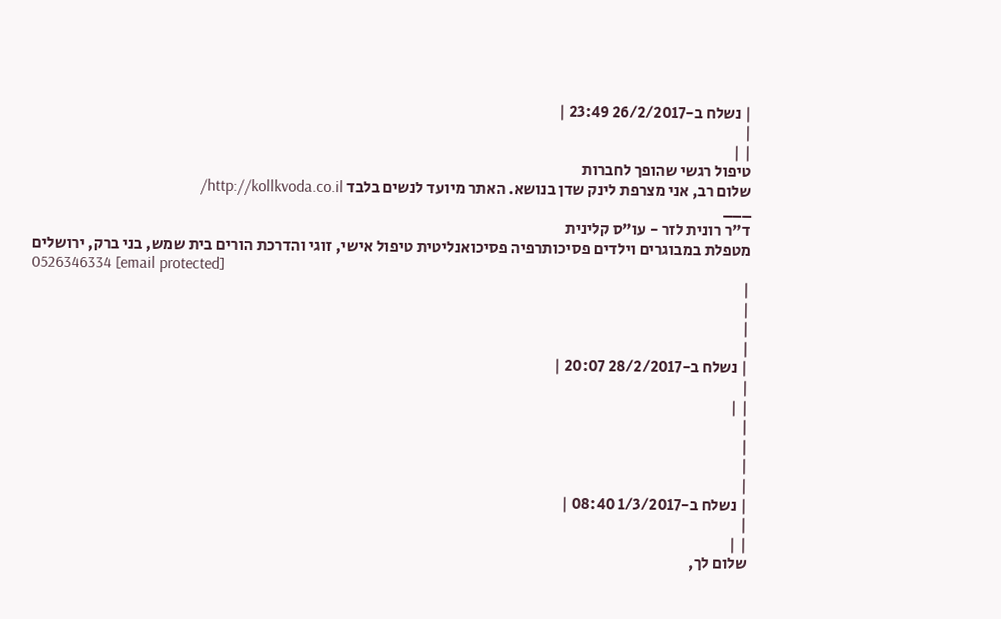| נשלח ב-26/2/2017 23:49 |
|
| |
טיפול רגשי שהופך לחברות
שלום רב, אני מצרפת לינק שדן בנושא. האתר מיועד לנשים בלבד http://kollkvoda.co.il/
___
ד"ר רונית לזר - עו"ס קלינית
מטפלת במבוגרים וילדים פסיכותרפיה פסיכואנליטית טיפול אישי, זוגי והדרכת הורים בית שמש, בני ברק, ירושלים
0526346334 [email protected]
|
|
|
|
| נשלח ב-28/2/2017 20:07 |
|
| |
|
|
|
|
| נשלח ב-1/3/2017 08:40 |
|
| |
שלום לך,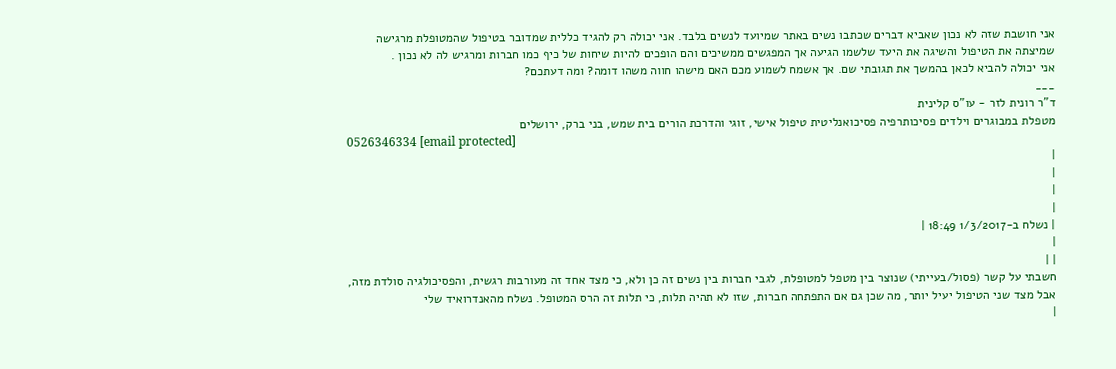אני חושבת שזה לא נכון שאביא דברים שכתבו נשים באתר שמיועד לנשים בלבד. אני יכולה רק להגיד כללית שמדובר בטיפול שהמטופלת מרגישה שמיצתה את הטיפול והשיגה את היעד שלשמו הגיעה אך המפגשים ממשיכים והם הופכים להיות שיחות של כיף כמו חברות ומרגיש לה לא נכון .
אני יכולה להביא לכאן בהמשך את תגובתי שם. אך אשמח לשמוע מכם האם מישהו חווה משהו דומה? ומה דעתכם?
___
ד"ר רונית לזר - עו"ס קלינית
מטפלת במבוגרים וילדים פסיכותרפיה פסיכואנליטית טיפול אישי, זוגי והדרכת הורים בית שמש, בני ברק, ירושלים
0526346334 [email protected]
|
|
|
|
| נשלח ב-1/3/2017 18:49 |
|
| |
חשבתי על קשר (פסול/בעייתי) שנוצר בין מטפל למטופלת, לגבי חברות בין נשים זה כן ולא, כי מצד אחד זה מעורבות רגשית, והפסיכולגיה סולדת מזה, אבל מצד שני הטיפול יעיל יותר, מה שכן גם אם התפתחה חברות, שזו לא תהיה תלות, כי תלות זה הרס המטופל. נשלח מהאנדרואיד שלי
|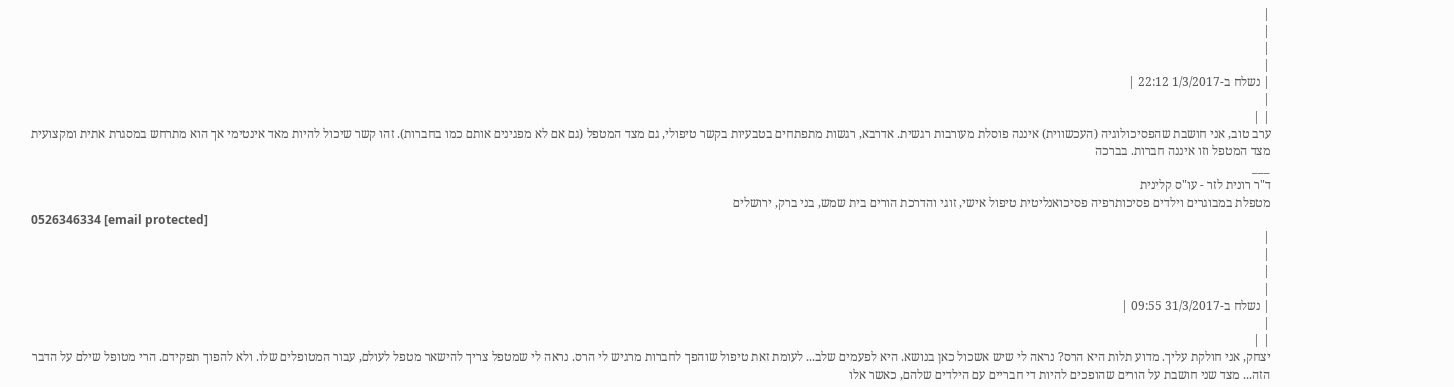|
|
|
|
| נשלח ב-1/3/2017 22:12 |
|
| |
ערב טוב, אני חושבת שהפסיכולוגיה (העכשווית) איננה פוסלת מעורבות רגשית. אדרבא, רגשות מתפתחים בטבעיות בקשר טיפולי, גם מצד המטפל (גם אם לא מפגינים אותם כמו בחברות). זהו קשר שיכול להיות מאד אינטימי אך הוא מתרחש במסגרת אתית ומקצועית מצד המטפל וזו איננה חברות. בברכה
___
ד"ר רונית לזר - עו"ס קלינית
מטפלת במבוגרים וילדים פסיכותרפיה פסיכואנליטית טיפול אישי, זוגי והדרכת הורים בית שמש, בני ברק, ירושלים
0526346334 [email protected]
|
|
|
|
| נשלח ב-31/3/2017 09:55 |
|
| |
יצחק, אני חולקת עליך. מדוע תלות היא הרס? נראה לי שיש אשכול כאן בנושא. היא לפעמים שלב... לעומת זאת טיפול שוהפך לחברות מרגיש לי הרס. נראה לי שמטפל צריך להישאר מטפל לעולם, עבור המטופלים שלו. ולא להפוך תפקידם. הרי מטופל שילם על הדבר הזה... מצד שני חושבת על הורים שהופכים להיות די חבריים עם הילדים שלהם, כאשר אלו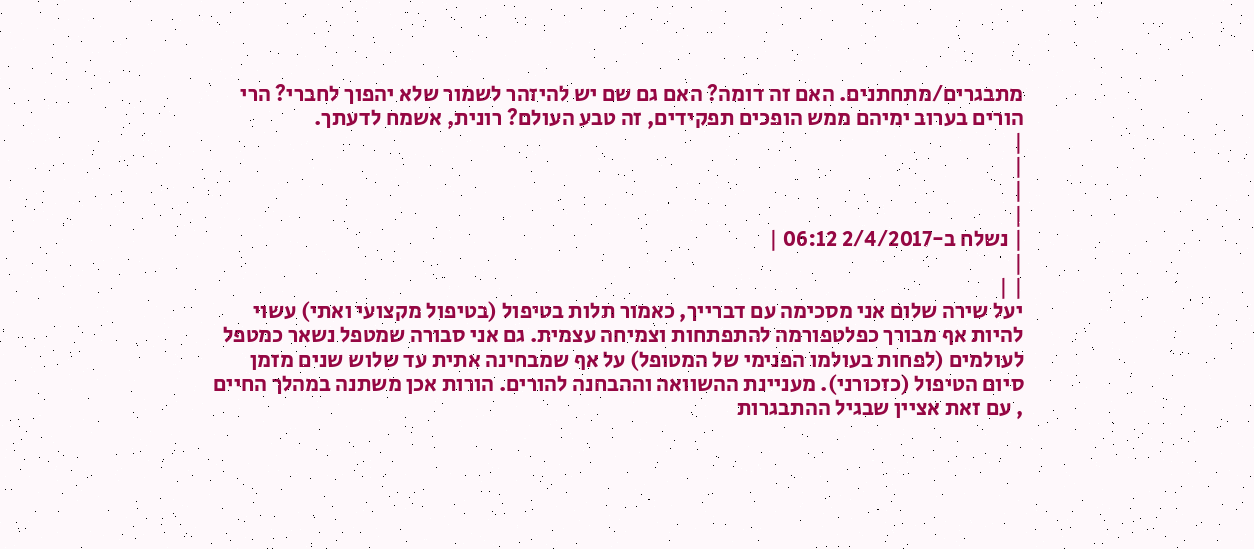מתבגרים/מתחתנים. האם זה דומה? האם גם שם יש להיזהר לשמור שלא יהפוך לחברי? הרי הורים בערוב ימיהם ממש הופכים תפקידים, זה טבע העולם? רונית, אשמח לדעתך.
|
|
|
|
| נשלח ב-2/4/2017 06:12 |
|
| |
יעל שירה שלום אני מסכימה עם דברייך, כאמור תלות בטיפול (בטיפול מקצועי ואתי) עשוי להיות אף מבורך כפלטפורמה להתפתחות וצמיחה עצמית. גם אני סבורה שמטפל נשאר כמטפל לעולמים (לפחות בעולמו הפנימי של המטופל) על אף שמבחינה אתית עד שלוש שנים מזמן סיום הטיפול (כזכורני). מעניינת ההשוואה וההבחנה להורים. הורות אכן משתנה במהלך החיים , עם זאת אציין שבגיל ההתבגרות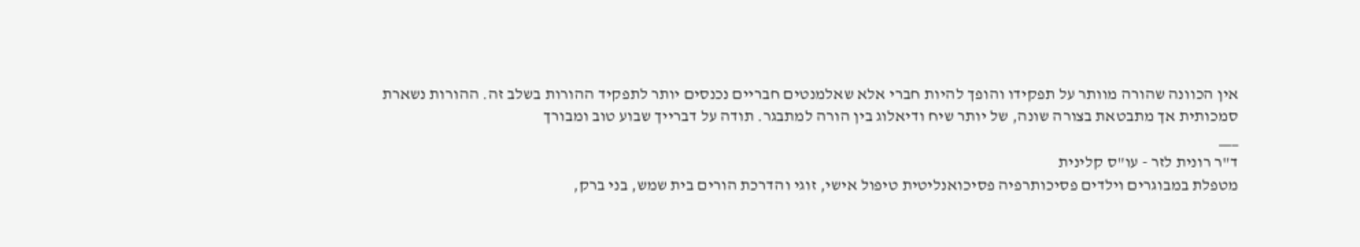אין הכוונה שהורה מוותר על תפקידו והופך להיות חברי אלא שאלמנטים חבריים נכנסים יותר לתפקיד ההורות בשלב זה. ההורות נשארת סמכותית אך מתבטאת בצורה שונה, של יותר שיח ודיאלוג בין הורה למתבגר. תודה על דברייך שבוע טוב ומבורך
___
ד"ר רונית לזר - עו"ס קלינית
מטפלת במבוגרים וילדים פסיכותרפיה פסיכואנליטית טיפול אישי, זוגי והדרכת הורים בית שמש, בני ברק,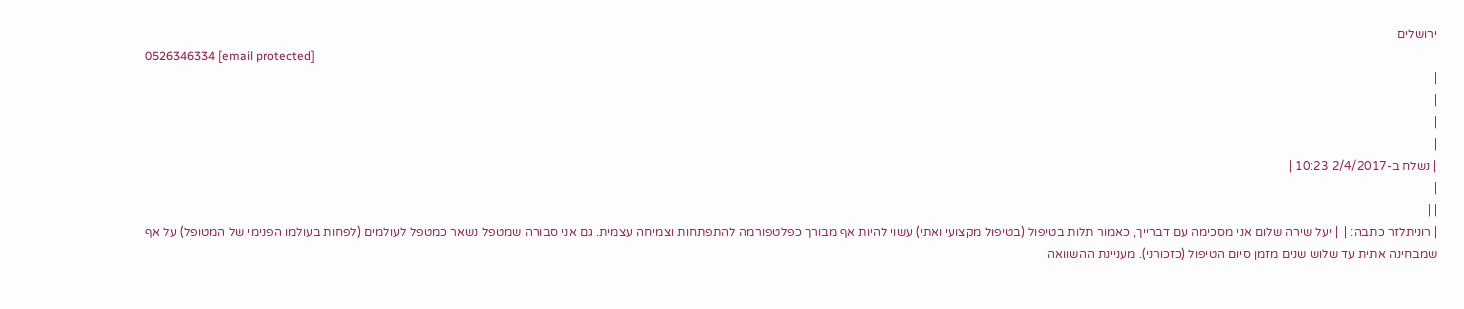ירושלים
0526346334 [email protected]
|
|
|
|
| נשלח ב-2/4/2017 10:23 |
|
| |
| רוניתלזר כתבה: |  | יעל שירה שלום אני מסכימה עם דברייך, כאמור תלות בטיפול (בטיפול מקצועי ואתי) עשוי להיות אף מבורך כפלטפורמה להתפתחות וצמיחה עצמית. גם אני סבורה שמטפל נשאר כמטפל לעולמים (לפחות בעולמו הפנימי של המטופל) על אף שמבחינה אתית עד שלוש שנים מזמן סיום הטיפול (כזכורני). מעניינת ההשוואה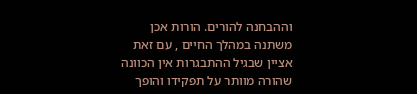וההבחנה להורים. הורות אכן משתנה במהלך החיים , עם זאת אציין שבגיל ההתבגרות אין הכוונה שהורה מוותר על תפקידו והופך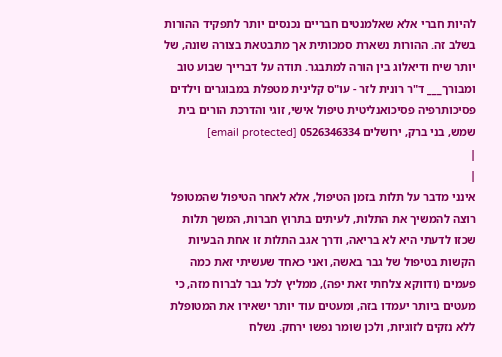להיות חברי אלא שאלמנטים חבריים נכנסים יותר לתפקיד ההורות בשלב זה. ההורות נשארת סמכותית אך מתבטאת בצורה שונה, של יותר שיח ודיאלוג בין הורה למתבגר. תודה על דברייך שבוע טוב ומבורך___ ד"ר רונית לזר - עו"ס קלינית מטפלת במבוגרים וילדים פסיכותרפיה פסיכואנליטית טיפול אישי, זוגי והדרכת הורים בית שמש, בני ברק, ירושלים 0526346334 [email protected]
|
|
אינני מדבר על תלות בזמן הטיפול, אלא לאחר הטיפול שהמטופל רוצה להמשיך את התלות, לעיתים בתרוץ חברות, המשך תלות שכזו לדעתי היא לא בריאה, ודרך אגב התלות זו אחת הבעיות הקשות בטיפול של גבר באשה, ואני כאחד שעשיתי זאת כמה פעמים (ודווקא צלחתי זאת יפה), ממליץ לכל גבר לברוח מזה, כי מעטים ביותר יעמדו בזה, ומעטים עוד יותר ישאירו את המטופלת ללא נזקים לזוגיות, ולכן שומר נפשו ירחק. נשלח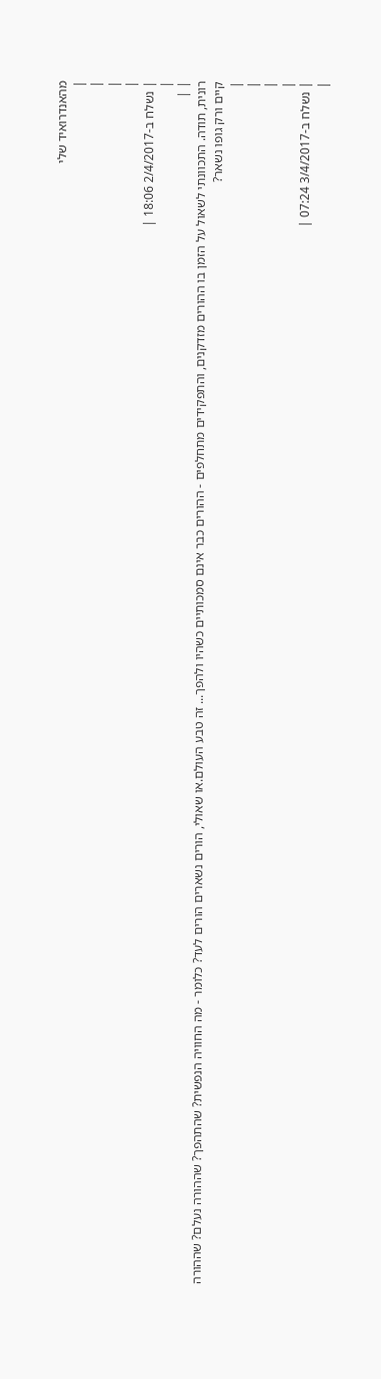מהאנדרואיד שלי
|
|
|
|
| נשלח ב-2/4/2017 18:06 |
|
| |
רונית, תודה. התכוונתי לשאול על הזמן בו ההורים מזדקנים, והתפקידים מתחלפים - ההורים כבר אינם סמכותיים כשהיו ולהפך... זה טבע העולם.או שאולי, הורים נשארים הורים לעד? כלומר - מה החוויה הנפשית? שהתהפך? שההורה נעלם? שההורה קיים ורק גופו נשאר?
|
|
|
|
| נשלח ב-3/4/2017 07:24 |
|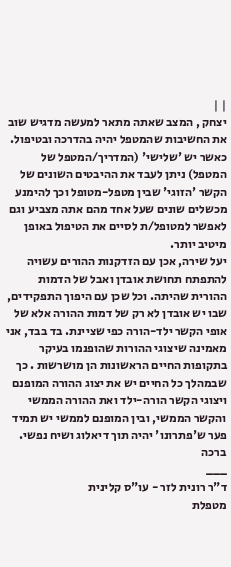| |
יצחק , המצב שאתה מתאר למעשה מדגיש שוב את החשיבות שהמטפל יהיה בהדרכה ובטיפול. כאשר יש 'שלישי' (המדריך/המטפל של המטפל) ניתן לעבד את ההיבטים השונים של הקשר 'הזוגי' שבין מטפל-מטופל וכך להימנע מכשלים שונים שעל אחד מהם אתה מצביע וגם לאפשר למטופל/ת לסיים את הטיפול באופן מיטיב יותר.
יעל שירה, אכן עם הזדקנות ההורים עשויה להתפתח תחושת אובדן ואבל של הדמות ההורית שהיתה. וכל שכן עם היפוך התפקידים, שבו יש אובדן לא רק של דמות ההורה אלא של אופי הקשר ילד-הורה כפי שציינת. בד בבד, אני מאמינה שיצוגי ההורות שהופנמו בעיקר בתקופות החיים הראשונות הן מושרשות . כך שבמהלך כל החיים יש את יצוג ההורה המופנם ויצוגי הקשר הורה-ילד ואת ההורה הממשי והקשר הממשי, ובין המופנם לממשי יש תמיד פער ש'פתרונו' יהיה תוך דיאלוג ושיח נפשי.
ברכה
___
ד"ר רונית לזר - עו"ס קלינית
מטפלת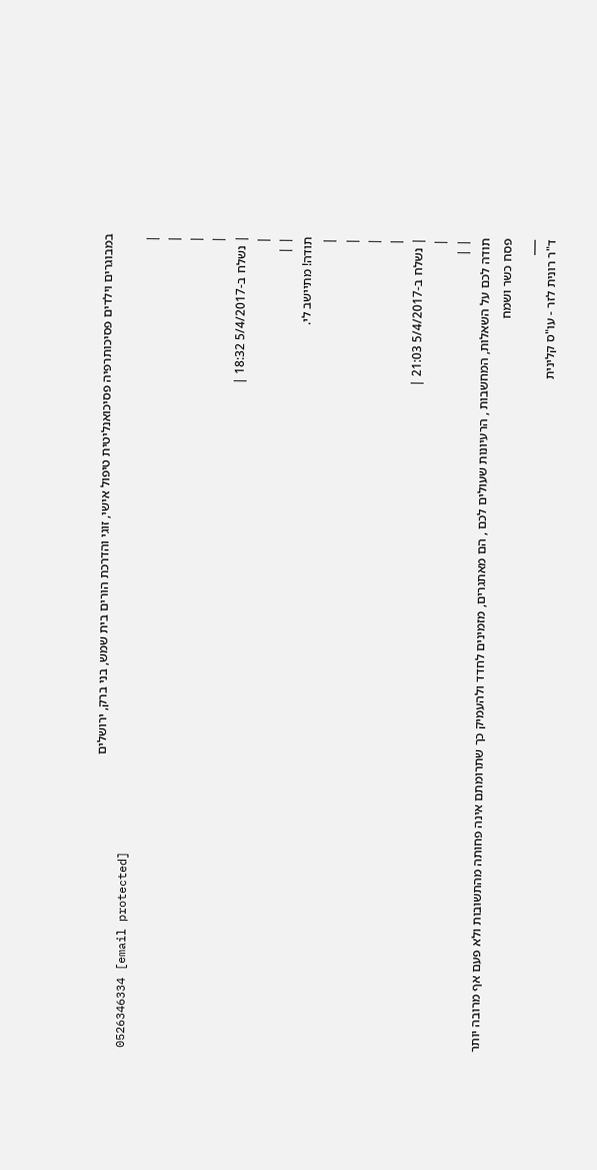במבוגרים וילדים פסיכותרפיה פסיכואנליטית טיפול אישי, זוגי והדרכת הורים בית שמש, בני ברק, ירושלים
0526346334 [email protected]
|
|
|
|
| נשלח ב-5/4/2017 18:32 |
|
| |
תודה! מתיישב לי.
|
|
|
|
| נשלח ב-5/4/2017 21:03 |
|
| |
תודה לכם על השאלות, המחשבות , הרעיונות שעולים לכם , הם מאתגרים, מזמינים לחדד ולהעמיק כך שתרומתם אינה פחותה מהתשובות ולא פעם אף מרובה יותר
פסח כשר ושמח
___
ד"ר רונית לזר - עו"ס קלינית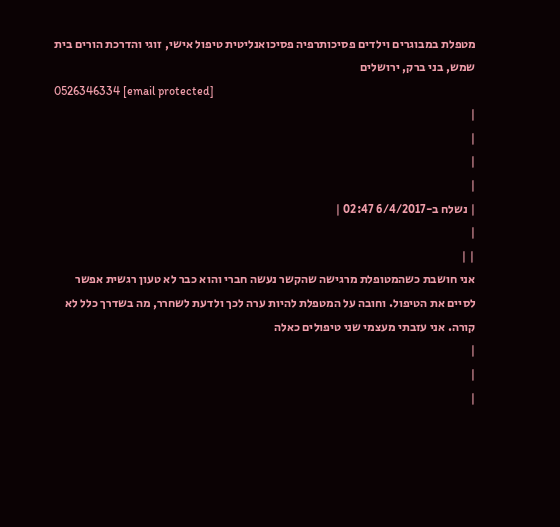מטפלת במבוגרים וילדים פסיכותרפיה פסיכואנליטית טיפול אישי, זוגי והדרכת הורים בית שמש, בני ברק, ירושלים
0526346334 [email protected]
|
|
|
|
| נשלח ב-6/4/2017 02:47 |
|
| |
אני חושבת כשהמטופלת מרגישה שהקשר נעשה חברי והוא כבר לא טעון רגשית אפשר לסיים את הטיפול. וחובה על המטפלת להיות ערה לכך ולדעת לשחרר, מה בשדרך כלל לא קורה. אני עזבתי מעצמי שני טיפולים כאלה
|
|
|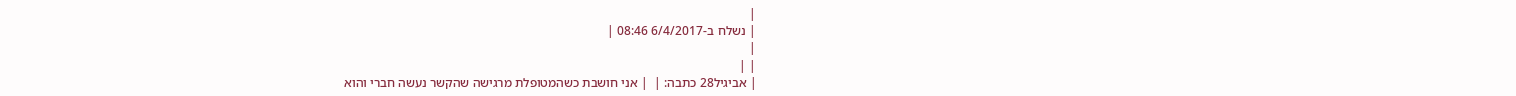|
| נשלח ב-6/4/2017 08:46 |
|
| |
| אביגיל28 כתבה: |  | אני חושבת כשהמטופלת מרגישה שהקשר נעשה חברי והוא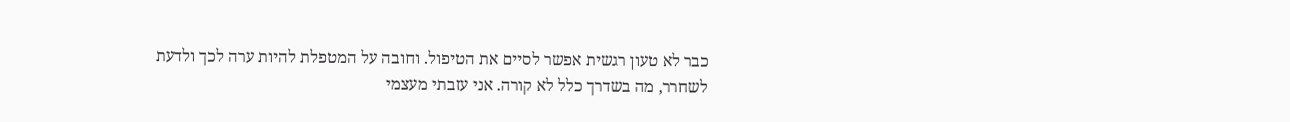כבר לא טעון רגשית אפשר לסיים את הטיפול. וחובה על המטפלת להיות ערה לכך ולדעת לשחרר, מה בשדרך כלל לא קורה. אני עזבתי מעצמי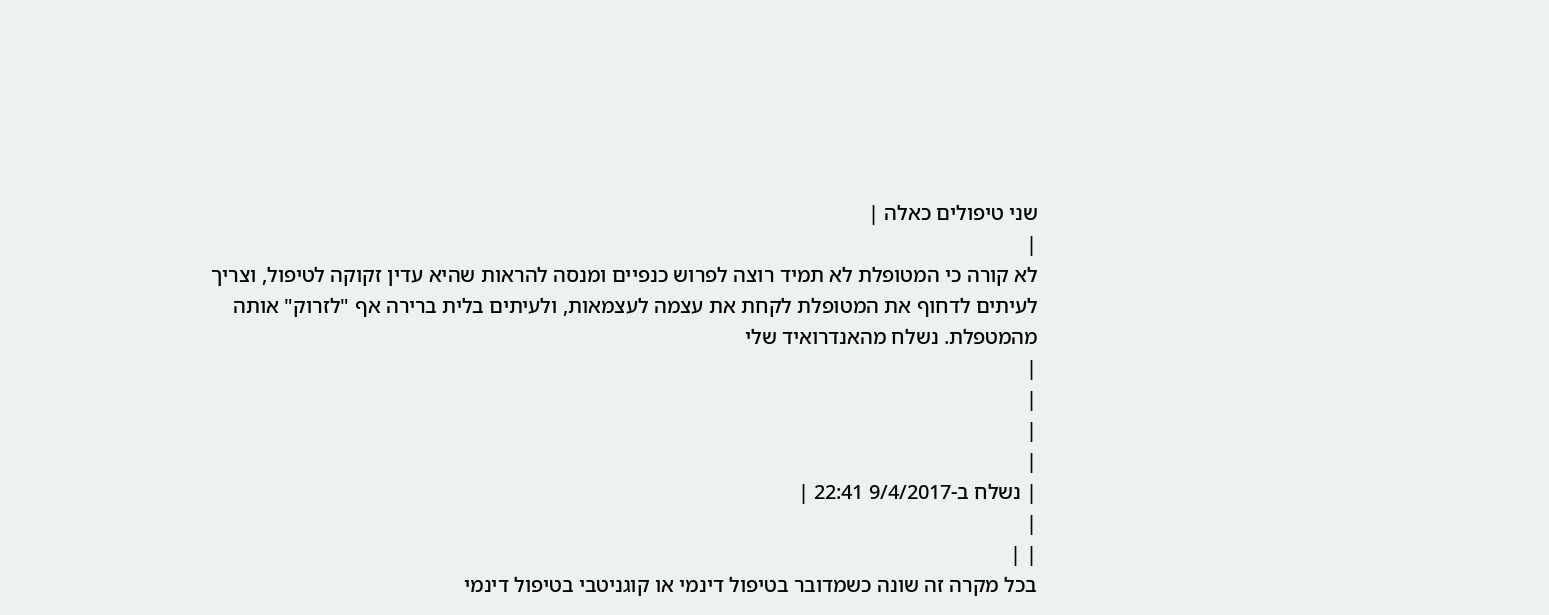שני טיפולים כאלה |
|
לא קורה כי המטופלת לא תמיד רוצה לפרוש כנפיים ומנסה להראות שהיא עדין זקוקה לטיפול, וצריך לעיתים לדחוף את המטופלת לקחת את עצמה לעצמאות, ולעיתים בלית ברירה אף "לזרוק" אותה מהמטפלת. נשלח מהאנדרואיד שלי
|
|
|
|
| נשלח ב-9/4/2017 22:41 |
|
| |
בכל מקרה זה שונה כשמדובר בטיפול דינמי או קוגניטבי בטיפול דינמי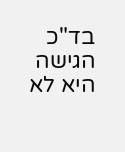בד"כ הגישה היא לא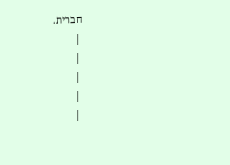חברית.
|
|
|
|
|